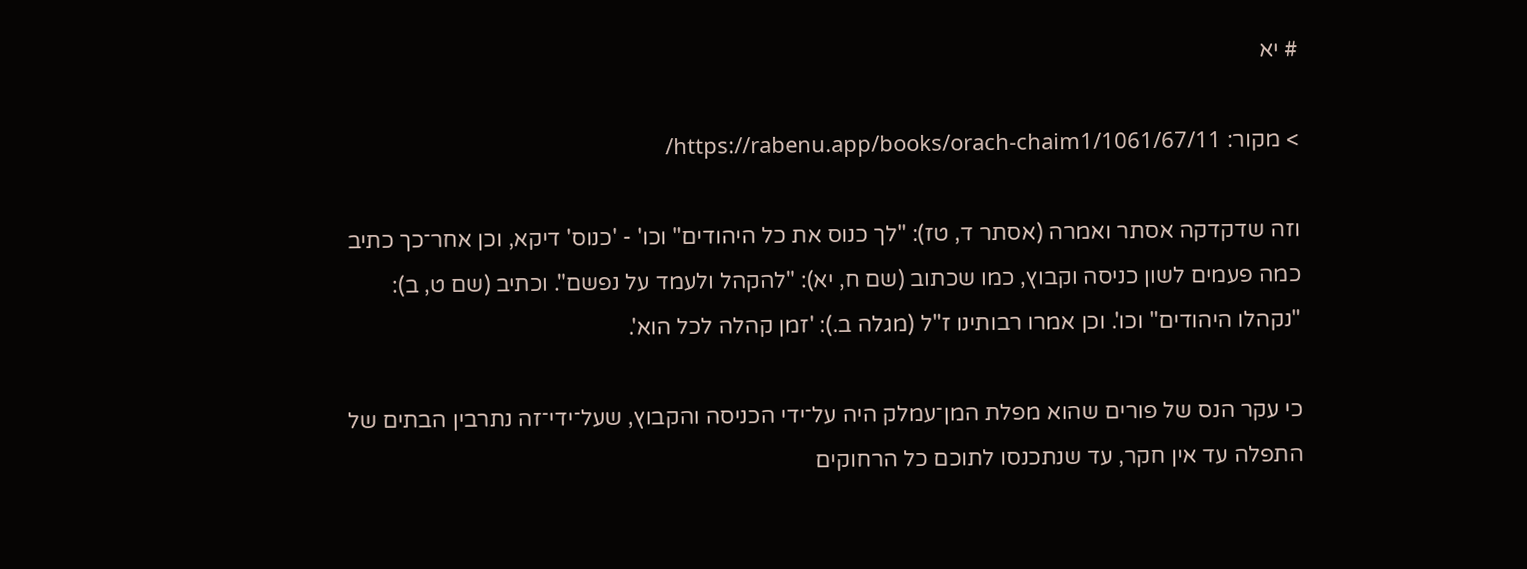# יא

> מקור: https://rabenu.app/books/orach-chaim1/1061/67/11/

וזה שדקדקה אסתר ואמרה (אסתר ד, טז): "לך כנוס את כל היהודים" וכו' - 'כנוס' דיקא, וכן אחר־כך כתיב כמה פעמים לשון כניסה וקבוץ, כמו שכתוב (שם ח, יא): "להקהל ולעמד על נפשם". וכתיב (שם ט, ב): "נקהלו היהודים" וכו'. וכן אמרו רבותינו ז"ל (מגלה ב.): 'זמן קהלה לכל הוא'.

כי עקר הנס של פורים שהוא מפלת המן־עמלק היה על־ידי הכניסה והקבוץ, שעל־ידי־זה נתרבין הבתים של התפלה עד אין חקר, עד שנתכנסו לתוכם כל הרחוקים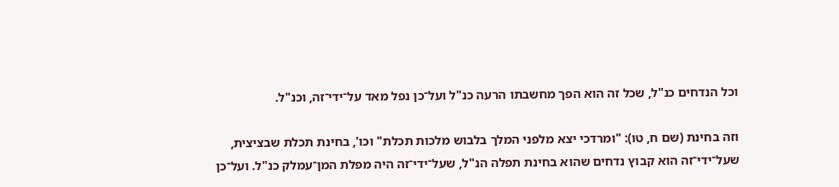וכל הנדחים כנ"ל, שכל זה הוא הפך מחשבתו הרעה כנ"ל ועל־כן נפל מאד על־ידי־זה, וכנ"ל.

וזה בחינת (שם ח, טו): "ומרדכי יצא מלפני המלך בלבוש מלכות תכלת" וכו', בחינת תכלת שבציצית, שעל־ידי־זה הוא קבוץ נדחים שהוא בחינת תפלה הנ"ל, שעל־ידי־זה היה מפלת המן־עמלק כנ"ל. ועל־כן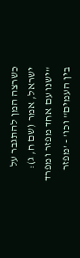כשרצה המן להתגבר על ישראל, אמר (שם ח, ג): "ישנו עם אחד מפזר ומפרד בין העמים" וכו' - 'מפזר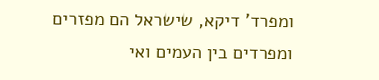ומפרד' דיקא, שישראל הם מפזרים ומפרדים בין העמים ואי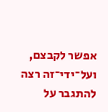אפשר לקבצם, ועל־ידי־זה רצה להתגבר על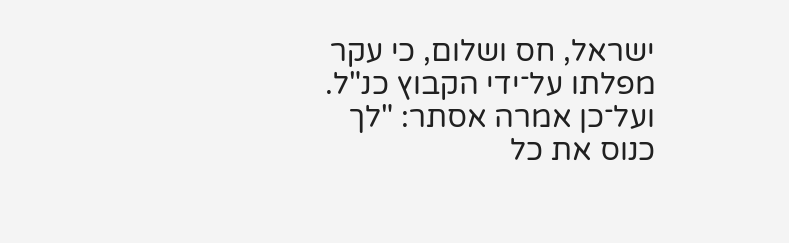ישראל, חס ושלום, כי עקר מפלתו על־ידי הקבוץ כנ"ל. ועל־כן אמרה אסתר: "לך כנוס את כל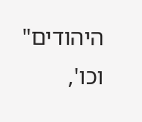היהודים" וכו',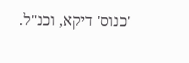'כנוס' דיקא, וכנ"ל.